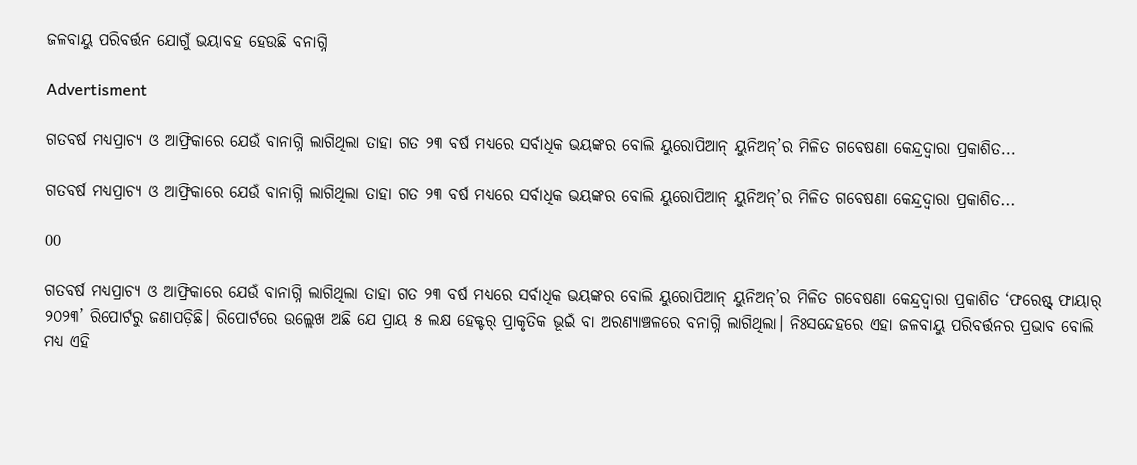ଜଳବାୟୁ ପରିବର୍ତ୍ତନ ଯୋଗୁଁ ଭୟାବହ ହେଉଛି ବନାଗ୍ନି

Advertisment

ଗତବର୍ଷ ମଧ୍ୟପ୍ରାଚ୍ୟ ଓ ଆଫ୍ରିକାରେ ଯେଉଁ ବାନାଗ୍ନି ଲାଗିଥିଲା ତାହା ଗତ ୨୩ ବର୍ଷ ମଧ୍ୟରେ ସର୍ବାଧିକ ଭୟଙ୍କର ବୋଲି ୟୁରୋପିଆନ୍‌ ୟୁନିଅନ୍‌’ର ମିଳିତ ଗବେଷଣା କେନ୍ଦ୍ରଦ୍ବାରା ପ୍ରକାଶିତ...

ଗତବର୍ଷ ମଧ୍ୟପ୍ରାଚ୍ୟ ଓ ଆଫ୍ରିକାରେ ଯେଉଁ ବାନାଗ୍ନି ଲାଗିଥିଲା ତାହା ଗତ ୨୩ ବର୍ଷ ମଧ୍ୟରେ ସର୍ବାଧିକ ଭୟଙ୍କର ବୋଲି ୟୁରୋପିଆନ୍‌ ୟୁନିଅନ୍‌’ର ମିଳିତ ଗବେଷଣା କେନ୍ଦ୍ରଦ୍ବାରା ପ୍ରକାଶିତ...

00

ଗତବର୍ଷ ମଧ୍ୟପ୍ରାଚ୍ୟ ଓ ଆଫ୍ରିକାରେ ଯେଉଁ ବାନାଗ୍ନି ଲାଗିଥିଲା ତାହା ଗତ ୨୩ ବର୍ଷ ମଧ୍ୟରେ ସର୍ବାଧିକ ଭୟଙ୍କର ବୋଲି ୟୁରୋପିଆନ୍‌ ୟୁନିଅନ୍‌’ର ମିଳିତ ଗବେଷଣା କେନ୍ଦ୍ରଦ୍ବାରା ପ୍ରକାଶିତ ‘ଫରେଷ୍ଟ୍‌ ଫାୟାର୍‌ ୨୦୨୩’ ରିପୋର୍ଟରୁ ଜଣାପଡ଼ିଛି। ରିପୋର୍ଟରେ ଉଲ୍ଲେଖ ଅଛି ଯେ ପ୍ରାୟ ୫ ଲକ୍ଷ ହେକ୍ଟର୍‌ ପ୍ରାକୃତିକ ଭୂଇଁ ବା ଅରଣ୍ୟାଞ୍ଚଳରେ ବନାଗ୍ନି ଲାଗିଥିଲା। ନିଃସନ୍ଦେହରେ ଏହା ଜଳବାୟୁ ପରିବର୍ତ୍ତନର ପ୍ରଭାବ ବୋଲି ମଧ୍ୟ ଏହି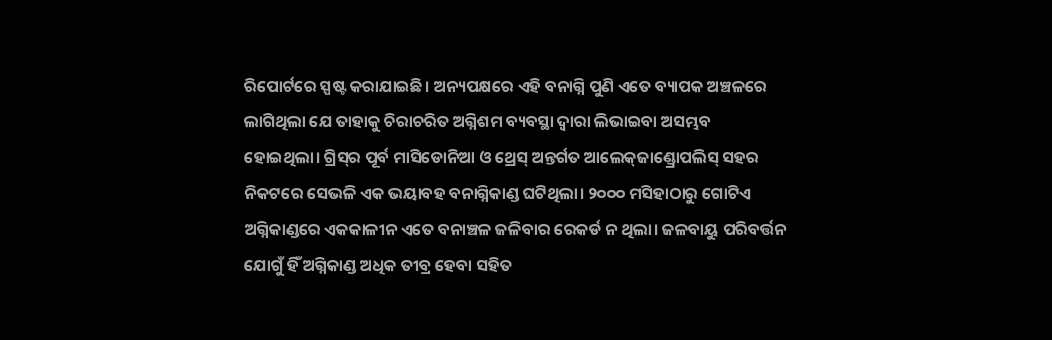ରିପୋର୍ଟରେ ସ୍ପଷ୍ଟ କରାଯାଇଛି। ଅନ୍ୟପକ୍ଷରେ ଏହି ବନାଗ୍ନି ପୁଣି ଏତେ ବ୍ୟାପକ ଅଞ୍ଚଳରେ ଲାଗିଥିଲା ଯେ ତାହାକୁ ଚିରାଚରିତ ଅଗ୍ନିଶମ ବ୍ୟବସ୍ଥା ଦ୍ବାରା ଲିଭାଇବା ଅସମ୍ଭବ ହୋଇଥିଲା। ଗ୍ରିସ୍‌ର ପୂର୍ବ ମାସିଡୋନିଆ ଓ ଥ୍ରେସ୍‌ ଅନ୍ତର୍ଗତ ଆଲେକ୍‌ଜାଣ୍ଡ୍ରୋପଲିସ୍‌ ସହର ନିକଟରେ ସେଭଳି ଏକ ଭୟାବହ ବନାଗ୍ନିକାଣ୍ଡ ଘଟିଥିଲା। ୨୦୦୦ ମସିହାଠାରୁ ଗୋଟିଏ ଅଗ୍ନିକାଣ୍ଡରେ ଏକକାଳୀନ ଏତେ ବନାଞ୍ଚଳ ଜଳିବାର ରେକର୍ଡ ନ ଥିଲା। ଜଳବାୟୁ ପରିବର୍ତ୍ତନ ଯୋଗୁଁ ହିଁ ଅଗ୍ନିକାଣ୍ଡ ଅଧିକ ତୀବ୍ର ହେବା ସହିତ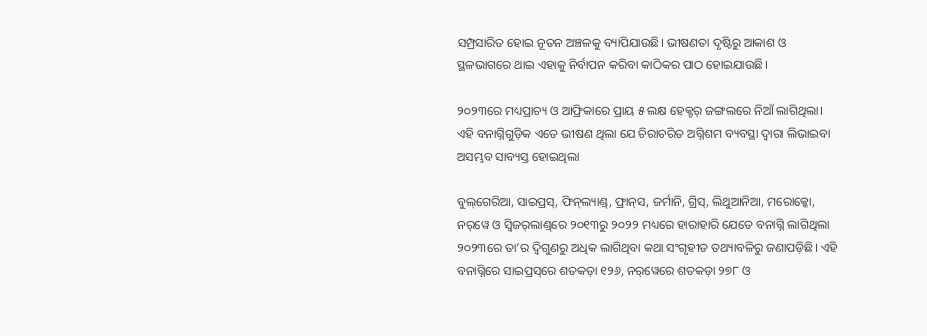ସମ୍ପ୍ରସାରିତ ହୋଇ ନୂତନ ଅଞ୍ଚଳକୁ ବ୍ୟାପିଯାଉଛି। ଭୀଷଣତା ଦୃଷ୍ଟିରୁ ଆକାଶ ଓ ସ୍ଥଳଭାଗରେ ଥାଇ ଏହାକୁ ନିର୍ବାପନ କରିବା କାଠିକର ପାଠ ହୋଇଯାଉଛି।

୨୦୨୩ରେ ମଧ୍ୟପ୍ରାଚ୍ୟ ଓ ଆଫ୍ରିକାରେ ପ୍ରାୟ ୫ ଲକ୍ଷ ହେକ୍ଟର୍‌ ଜଙ୍ଗଲରେ ନିଆଁ ଲାଗିଥିଲା। ଏହି ବନାଗ୍ନିଗୁଡ଼ିକ ଏତେ ଭୀଷଣ ଥିଲା ଯେ ଚିରାଚରିତ ଅଗ୍ନିଶମ ବ୍ୟବସ୍ଥା ଦ୍ବାରା ଲିଭାଇବା ଅସମ୍ଭବ ସାବ୍ୟସ୍ତ ହୋଇଥିଲା

ବୁଲ୍‌ଗେରିଆ, ସାଇପ୍ରସ୍‌, ଫିନ୍‌ଲ୍ୟାଣ୍ଡ୍‌, ଫ୍ରାନ୍‌ସ, ଜର୍ମାନି, ଗ୍ରିସ୍, ଲିଥୁଆନିଆ, ମରୋକ୍କୋ, ନର୍‌ୱେ ଓ ସ୍ବିଜର୍‌ଲାଣ୍ଡ୍‌ରେ ୨୦୧୩ରୁ ୨୦୨୨ ମଧ୍ୟରେ ହାରାହାରି ଯେତେ ବନାଗ୍ନି ଲାଗିଥିଲା ୨୦୨୩ରେ ତା’ର ଦ୍ବିଗୁଣରୁ ଅଧିକ ଲାଗିଥିବା କଥା ସଂଗୃହୀତ ତଥ୍ୟାବଳିରୁ ଜଣାପଡ଼ିଛି। ଏହି ବନାଗ୍ନିରେ ସାଇପ୍ରସ୍‌ରେ ଶତକଡ଼ା ୧୨୬, ନର୍‌ୱେରେ ଶତକଡ଼ା ୨୭୮ ଓ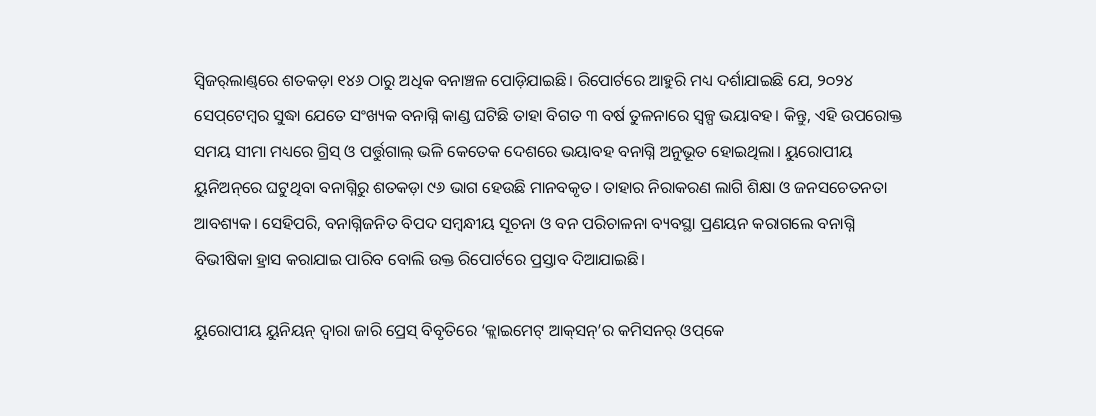ସ୍ବିଜର୍‌ଲାଣ୍ଡ୍‌ରେ ଶତକଡ଼ା ୧୪୬ ଠାରୁ ଅଧିକ ବନାଞ୍ଚଳ ପୋଡ଼ିଯାଇଛି। ରିପୋର୍ଟରେ ଆହୁରି ମଧ୍ୟ ଦର୍ଶାଯାଇଛି ଯେ, ୨୦୨୪ ସେପ୍‌ଟେମ୍ବର ସୁଦ୍ଧା ଯେତେ ସଂଖ୍ୟକ ବନାଗ୍ନି କାଣ୍ଡ ଘଟିଛି ତାହା ବିଗତ ୩ ବର୍ଷ ତୁଳନାରେ ସ୍ବଳ୍ପ ଭୟାବହ। କିନ୍ତୁ, ଏହି ଉପରୋକ୍ତ ସମୟ ସୀମା ମଧ୍ୟରେ ଗ୍ରିସ୍‌ ଓ ପର୍ତ୍ତୁଗାଲ୍‌ ଭଳି କେତେକ ଦେଶରେ ଭୟାବହ ବନାଗ୍ନି ଅନୁଭୂତ ହୋଇଥିଲା। ୟୁରୋପୀୟ ୟୁନିଅନ୍‌ରେ ଘଟୁଥିବା ବନାଗ୍ନିରୁ ଶତକଡ଼ା ୯୬ ଭାଗ ହେଉଛି ମାନବକୃତ। ତାହାର ନିରାକରଣ ଲାଗି ଶିକ୍ଷା ଓ ଜନସଚେତନତା ଆବଶ୍ୟକ। ସେହିପରି, ବନାଗ୍ନିଜନିତ ବିପଦ ସମ୍ବନ୍ଧୀୟ ସୂଚନା ଓ ବନ ପରିଚାଳନା ବ୍ୟବସ୍ଥା ପ୍ରଣୟନ କରାଗଲେ ବନାଗ୍ନି ବିଭୀଷିକା ହ୍ରାସ କରାଯାଇ ପାରିବ ବୋଲି ଉକ୍ତ ରିପୋର୍ଟରେ ପ୍ରସ୍ତାବ ଦିଆଯାଇଛି।

ୟୁରୋପୀୟ ୟୁନିୟନ୍‌ ଦ୍ବାରା ଜାରି ପ୍ରେସ୍‌ ବିବୃତିରେ ‘କ୍ଲାଇମେଟ୍‌ ଆକ୍‌ସନ୍‌’ର କମିସନର୍‌ ଓପ୍‌କେ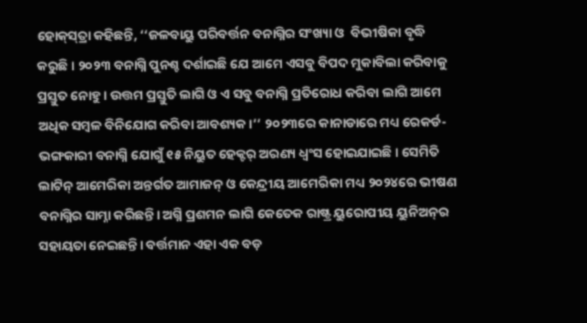ହୋକ୍‌ସ୍‌ତ୍ରା କହିଛନ୍ତି, ‘‘ଜଳବାୟୁ ପରିବର୍ତ୍ତନ ବନାଗ୍ନିର ସଂଖ୍ୟା ଓ  ବିଭୀଷିକା ବୃଦ୍ଧି କରୁଛି। ୨୦୨୩ ବନାଗ୍ନି ପୁନଶ୍ଚ ଦର୍ଶାଇଛି ଯେ ଆମେ ଏସବୁ ବିପଦ ମୁକାବିଲା କରିବାକୁ ପ୍ରସ୍ତୁତ ନୋହୁ। ଉତ୍ତମ ପ୍ରସ୍ତୁତି ଲାଗି ଓ ଏ ସବୁ ବନାଗ୍ନି ପ୍ରତିରୋଧ କରିବା ଲାଗି ଆମେ ଅଧିକ ସମ୍ବଳ ବିନିଯୋଗ କରିବା ଆବଶ୍ୟକ।’’ ୨୦୨୩ରେ କାନାଡାରେ ମଧ୍ୟ ରେକର୍ଡ-ଭଙ୍ଗକାରୀ ବନାଗ୍ନି ଯୋଗୁଁ ୧୫ ନିୟୁତ ହେକ୍ଟର୍‌ ଅରଣ୍ୟ ଧ୍ବଂସ ହୋଇଯାଇଛି। ସେମିତି ଲାଟିନ୍‌ ଆମେରିକା ଅନ୍ତର୍ଗତ ଆମାଜନ୍‌ ଓ କେନ୍ଦ୍ରୀୟ ଆମେରିକା ମଧ୍ୟ ୨୦୨୪ରେ ଭୀଷଣ ବନାଗ୍ନିର ସାମ୍ନା କରିଛନ୍ତି। ଅଗ୍ନି ପ୍ରଶମନ ଲାଗି କେତେକ ରାଷ୍ଟ୍ର ୟୁରୋପୀୟ ୟୁନିଅନ୍‌ର ସହାୟତା ନେଇଛନ୍ତି। ବର୍ତ୍ତମାନ ଏହା ଏକ ବଡ଼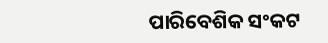ପାରିବେଶିକ ସଂକଟ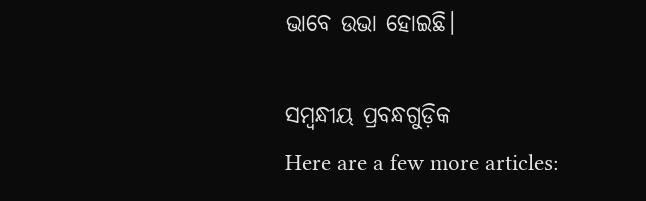ଭାବେ ଉଭା ହୋଇଛି।

ସମ୍ବନ୍ଧୀୟ ପ୍ରବନ୍ଧଗୁଡ଼ିକ
Here are a few more articles: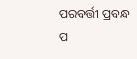ପରବର୍ତ୍ତୀ ପ୍ରବନ୍ଧ ପ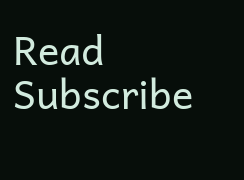Read
Subscribe